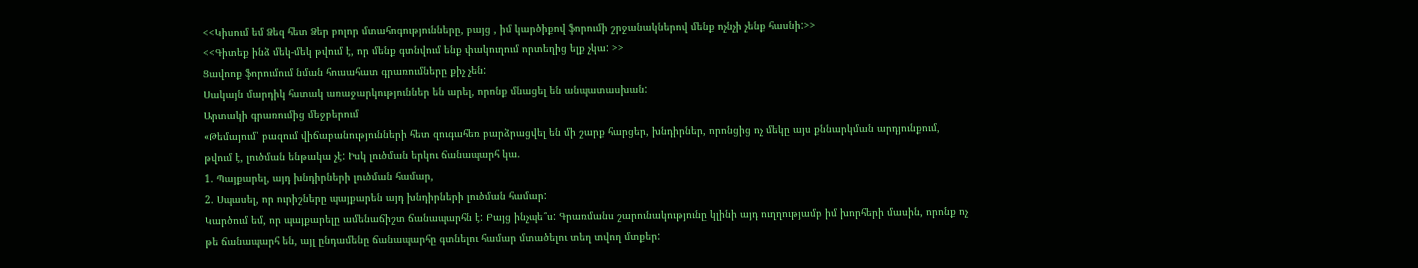<<Կիսում եմ Ձեզ հետ Ձեր բոլոր մտահոգությունները, բայց , իմ կարծիքով ֆորումի շրջանակներով մենք ոչնչի չենք հասնի:>>
<<Գիտեք ինձ մեկ-մեկ թվում է, որ մենք գտնվում ենք փակուղում որտեղից ելք չկա: >>
Ցավոոք ֆորումում նման հուսահատ գրառումները քիչ չեն:
Սակայն մարդիկ հստակ առաջարկություններ են արել, որոնք մնացել են անպատասխան:
Արտակի գրառումից մեջբերում
«Թեմայում՝ բազում վիճաբանությունների հետ զուգահեռ բարձրացվել են մի շարք հարցեր, խնդիրներ, որոնցից ոչ մեկը այս քննարկման արդյունքում, թվում է, լուծման ենթակա չէ: Իսկ լուծման երկու ճանապարհ կա.
1. Պայքարել, այդ խնդիրների լուծման համար,
2. Սպասել, որ ուրիշները պայքարեն այդ խնդիրների լուծման համար:
Կարծում եմ, որ պայքարելը ամենաճիշտ ճանապարհն է: Բայց ինչպե՞ս: Գրառմանս շարունակությունը կլինի այդ ուղղությամբ իմ խորհերի մասին, որոնք ոչ թե ճանապարհ են, այլ ընդամենը ճանապարհը գտնելու համար մտածելու տեղ տվող մտքեր: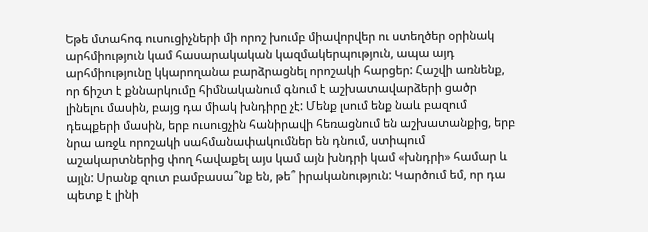Եթե մտահոգ ուսուցիչների մի որոշ խումբ միավորվեր ու ստեղծեր օրինակ արհմիություն կամ հասարակական կազմակերպություն, ապա այդ արհմիությունը կկարողանա բարձրացնել որոշակի հարցեր: Հաշվի առնենք, որ ճիշտ է քննարկումը հիմնականում գնում է աշխատավարձերի ցածր լինելու մասին, բայց դա միակ խնդիրը չէ: Մենք լսում ենք նաև բազում դեպքերի մասին, երբ ուսուցչին հանիրավի հեռացնում են աշխատանքից, երբ նրա առջև որոշակի սահմանափակումներ են դնում, ստիպում աշակարտներից փող հավաքել այս կամ այն խնդրի կամ «խնդրի» համար և այլն: Սրանք զուտ բամբասա՞նք են, թե՞ իրականություն: Կարծում եմ, որ դա պետք է լինի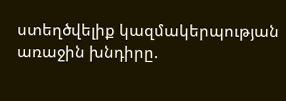ստեղծվելիք կազմակերպության առաջին խնդիրը.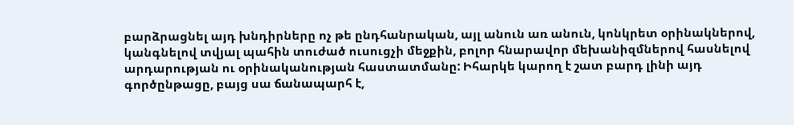բարձրացնել այդ խնդիրները ոչ թե ընդհանրական, այլ անուն առ անուն, կոնկրետ օրինակներով, կանգնելով տվյալ պահին տուժած ուսուցչի մեջքին, բոլոր հնարավոր մեխանիզմներով հասնելով արդարության ու օրինականության հաստատմանը: Իհարկե կարող է շատ բարդ լինի այդ գործընթացը, բայց սա ճանապարհ է,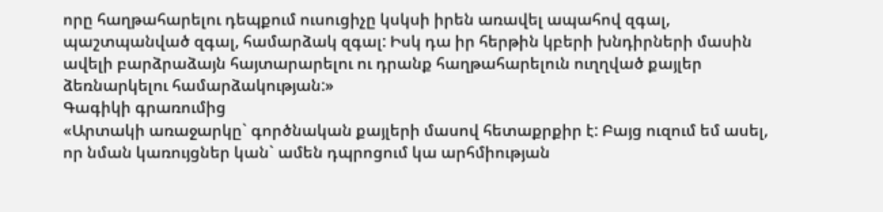որը հաղթահարելու դեպքում ուսուցիչը կսկսի իրեն առավել ապահով զգալ, պաշտպանված զգալ, համարձակ զգալ: Իսկ դա իր հերթին կբերի խնդիրների մասին ավելի բարձրաձայն հայտարարելու ու դրանք հաղթահարելուն ուղղված քայլեր ձեռնարկելու համարձակության:»
Գագիկի գրառումից
«Արտակի առաջարկը` գործնական քայլերի մասով հետաքրքիր է: Բայց ուզում եմ ասել, որ նման կառույցներ կան` ամեն դպրոցում կա արհմիության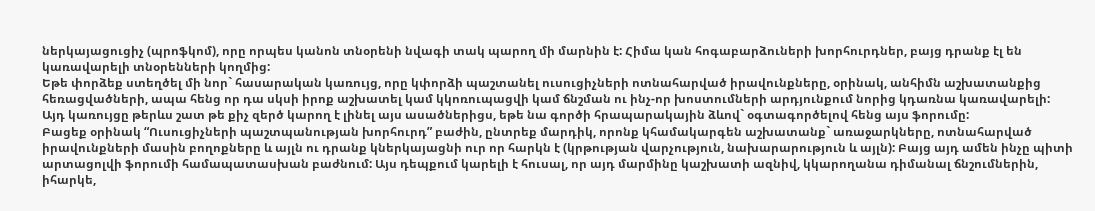ներկայացուցիչ (պրոֆկոմ), որը որպես կանոն տնօրենի նվագի տակ պարող մի մարնին է: Հիմա կան հոգաբարձուների խորհուրդներ, բայց դրանք էլ են կառավարելի տնօրենների կողմից:
Եթե փորձեք ստեղծել մի նոր` հասարական կառույց, որը կփորձի պաշտանել ուսուցիչների ոտնահարված իրավունքները, օրինակ, անհիմն աշխատանքից հեռացվածների, ապա հենց որ դա սկսի իրոք աշխատել կամ կկոռուպացվի կամ ճնշման ու ինչ-որ խոստումների արդյունքում նորից կդառնա կառավարելի:
Այդ կառույցը թերևս շատ թե քիչ զերծ կարող է լինել այս ասածներիցս, եթե նա գործի հրապարակային ձևով` օգտագործելով հենց այս ֆորումը:
Բացեք օրինակ “Ուսուցիչների պաշտպանության խորհուրդ” բաժին, ընտրեք մարդիկ, որոնք կհամակարգեն աշխատանք` առաջարկները, ոտնահարված իրավունքների մասին բողոքները և այլն ու դրանք կներկայացնի ուր որ հարկն է (կրթության վարչություն, նախարարություն և այլն): Բայց այդ ամեն ինչը պիտի արտացոլվի ֆորումի համապատասխան բաժնում: Այս դեպքում կարելի է հուսալ, որ այդ մարմինը կաշխատի ազնիվ, կկարողանա դիմանալ ճնշումներին, իհարկե,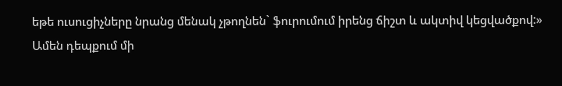եթե ուսուցիչները նրանց մենակ չթողնեն` ֆուրումում իրենց ճիշտ և ակտիվ կեցվածքով:»
Ամեն դեպքում մի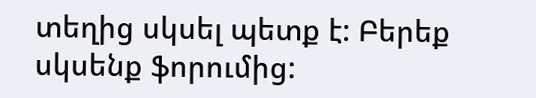տեղից սկսել պետք է: Բերեք սկսենք ֆորումից: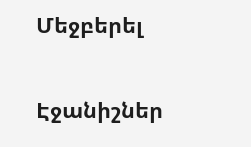Մեջբերել


Էջանիշներ